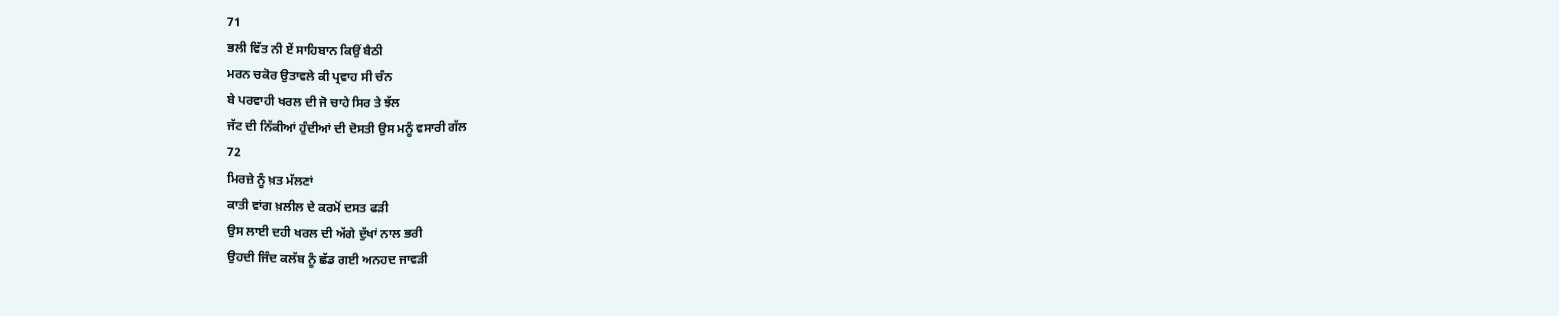71
ਭਲੀ ਵਿੱਤ ਨੀ ਏਂ ਸਾਹਿਬਾਨ ਕਿਉਂ ਬੈਠੀ
ਮਰਨ ਚਕੋਰ ਉਤਾਵਲੇ ਕੀ ਪ੍ਰਵਾਹ ਸੀ ਚੰਨ
ਬੇ ਪਰਵਾਹੀ ਖਰਲ ਦੀ ਜੋ ਚਾਹੇ ਸਿਰ ਤੇ ਝੱਲ
ਜੱਟ ਦੀ ਨਿੱਕੀਆਂ ਹੁੰਦੀਆਂ ਦੀ ਦੋਸਤੀ ਉਸ ਮਨੂੰ ਵਸਾਰੀ ਗੱਲ
72
ਮਿਰਜ਼ੇ ਨੂੰ ਖ਼ਤ ਮੱਲਣਾਂ
ਕਾਤੀ ਵਾਂਗ ਖ਼ਲੀਲ ਦੇ ਕਰਮੋਂ ਦਸਤ ਫੜੀ
ਉਸ ਲਾਈ ਦਹੀ ਖਰਲ ਦੀ ਅੱਗੇ ਦੁੱਖਾਂ ਨਾਲ ਭਰੀ
ਉਹਦੀ ਜਿੰਦ ਕਲੱਬ ਨੂੰ ਛੱਡ ਗਈ ਅਨਹਦ ਜਾਵੜੀ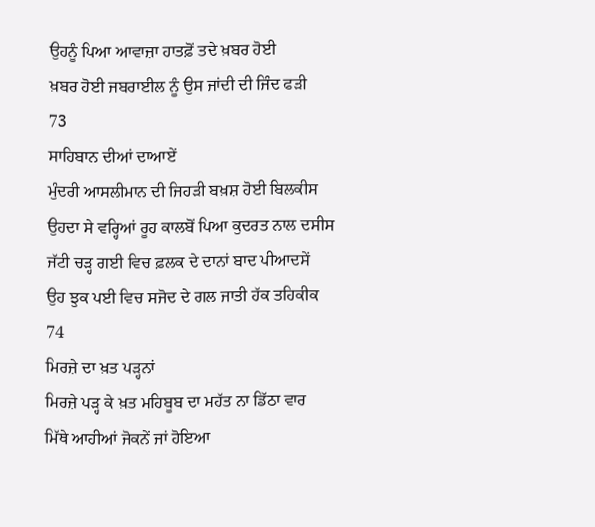ਉਹਨੂੰ ਪਿਆ ਆਵਾਜ਼ਾ ਹਾਤਫ਼ੋਂ ਤਦੇ ਖ਼ਬਰ ਹੋਈ
ਖ਼ਬਰ ਹੋਈ ਜਬਰਾਈਲ ਨੂੰ ਉਸ ਜਾਂਦੀ ਦੀ ਜਿੰਦ ਫੜੀ
73
ਸਾਹਿਬਾਨ ਦੀਆਂ ਦਾਆਏਂ
ਮੁੰਦਰੀ ਆਸਲੀਮਾਨ ਦੀ ਜਿਹੜੀ ਬਖ਼ਸ਼ ਹੋਈ ਬਿਲਕੀਸ
ਉਹਦਾ ਸੇ ਵਰ੍ਹਿਆਂ ਰੂਹ ਕਾਲਬੋਂ ਪਿਆ ਕੁਦਰਤ ਨਾਲ ਦਸੀਸ
ਜੱਟੀ ਚੜ੍ਹ ਗਈ ਵਿਚ ਫ਼ਲਕ ਦੇ ਦਾਨਾਂ ਬਾਦ ਪੀਆਦਸੇਂ
ਉਹ ਝੁਕ ਪਈ ਵਿਚ ਸਜੋਦ ਦੇ ਗਲ ਜਾਤੀ ਹੱਕ ਤਹਿਕੀਕ
74
ਮਿਰਜ਼ੇ ਦਾ ਖ਼ਤ ਪੜ੍ਹਨਾਂ
ਮਿਰਜ਼ੇ ਪੜ੍ਹ ਕੇ ਖ਼ਤ ਮਹਿਬੂਬ ਦਾ ਮਹੱਤ ਨਾ ਡਿੱਠਾ ਵਾਰ
ਮਿੱਥੇ ਆਹੀਆਂ ਜੋਕਨੇਂ ਜਾਂ ਹੋਇਆ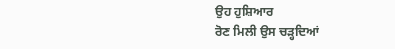ਉਹ ਹੁਸ਼ਿਆਰ
ਰੋਣ ਮਿਲੀ ਉਸ ਚੜ੍ਹਦਿਆਂ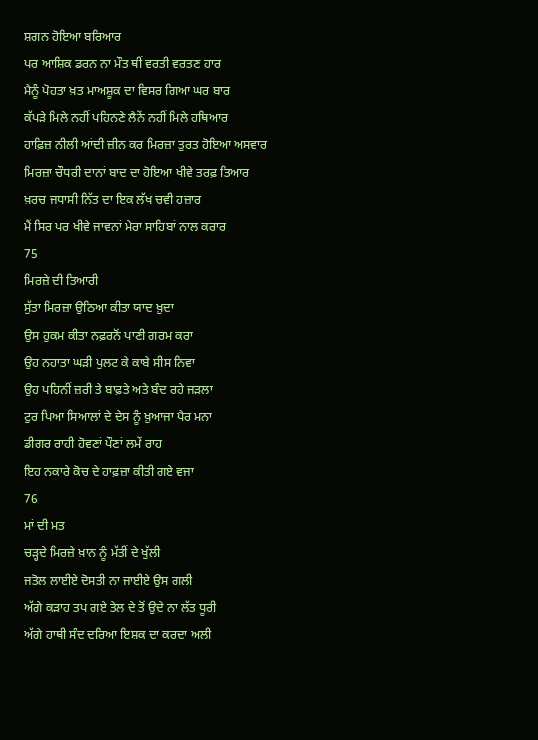ਸ਼ਗਨ ਹੋਇਆ ਬਰਿਆਰ
ਪਰ ਆਸ਼ਿਕ ਡਰਨ ਨਾ ਮੌਤ ਥੀਂ ਵਰਤੀ ਵਰਤਣ ਹਾਰ
ਮੈਨੂੰ ਪੋਹਤਾ ਖ਼ਤ ਮਾਅਸ਼ੂਕ ਦਾ ਵਿਸਰ ਗਿਆ ਘਰ ਬਾਰ
ਕੱਪੜੇ ਮਿਲੇ ਨਹੀਂ ਪਹਿਨਣੇ ਲੈਨੇਂ ਨਹੀਂ ਮਿਲੇ ਹਥਿਆਰ
ਹਾਫ਼ਿਜ਼ ਨੀਲੀ ਆਂਦੀ ਜ਼ੀਨ ਕਰ ਮਿਰਜ਼ਾ ਤੁਰਤ ਹੋਇਆ ਅਸਵਾਰ
ਮਿਰਜ਼ਾ ਚੌਧਰੀ ਦਾਨਾਂ ਬਾਦ ਦਾ ਹੋਇਆ ਖੀਵੇ ਤਰਫ਼ ਤਿਆਰ
ਖ਼ਰਚ ਜਧਾਸੀ ਨਿੱਤ ਦਾ ਇਕ ਲੱਖ ਚਵੀ ਹਜ਼ਾਰ
ਮੈਂ ਸਿਰ ਪਰ ਖੀਵੇ ਜਾਵਨਾਂ ਮੇਰਾ ਸਾਹਿਬਾਂ ਨਾਲ ਕਰਾਰ
75
ਮਿਰਜ਼ੇ ਦੀ ਤਿਆਰੀ
ਸੁੱਤਾ ਮਿਰਜ਼ਾ ਉਠਿਆ ਕੀਤਾ ਯਾਦ ਖ਼ੁਦਾ
ਉਸ ਹੁਕਮ ਕੀਤਾ ਨਫ਼ਰਨੋਂ ਪਾਣੀ ਗਰਮ ਕਰਾ
ਉਹ ਨਹਾਤਾ ਘੜੀ ਪੁਲਟ ਕੇ ਕਾਬੇ ਸੀਸ ਨਿਵਾ
ਉਹ ਪਹਿਨੀਂ ਜ਼ਰੀ ਤੇ ਬਾਫ਼ਤੇ ਅਤੇ ਬੰਦ ਰਹੇ ਜੜਲਾ
ਟੁਰ ਪਿਆ ਸਿਆਲਾਂ ਦੇ ਦੇਸ ਨੂੰ ਖ਼ੁਆਜਾ ਪੈਰ ਮਨਾ
ਡੀਗਰ ਰਾਹੀ ਹੋਵਣਾਂ ਪੌਣਾਂ ਲਮੇਂ ਰਾਹ
ਇਹ ਨਕਾਰੇ ਕੋਚ ਦੇ ਹਾਫ਼ਜ਼ਾ ਕੀਤੀ ਗਏ ਵਜਾ
76
ਮਾਂ ਦੀ ਮਤ
ਚੜ੍ਹਦੇ ਮਿਰਜ਼ੇ ਖ਼ਾਨ ਨੂੰ ਮੱਤੀਂ ਦੇ ਖੁੱਲੀ
ਜਤੋਲ ਲਾਈਏ ਦੋਸਤੀ ਨਾ ਜਾਈਏ ਉਸ ਗਲੀ
ਅੱਗੇ ਕੜਾਹ ਤਪ ਗਏ ਤੇਲ ਦੇ ਤੋਂ ਉਦੇ ਨਾ ਲੱਤ ਧੂਰੀ
ਅੱਗੇ ਹਾਥੀ ਸੰਦ ਦਰਿਆ ਇਸ਼ਕ ਦਾ ਕਰਦਾ ਅਲੀ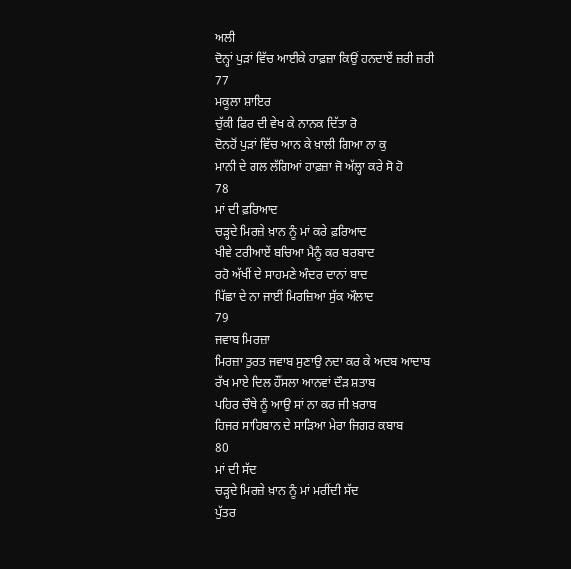ਅਲੀ
ਦੋਨ੍ਹਾਂ ਪੁੜਾਂ ਵਿੱਚ ਆਈਕੇ ਹਾਫ਼ਜ਼ਾ ਕਿਉਂ ਹਨਦਾਏਂ ਜ਼ਰੀ ਜ਼ਰੀ
77
ਮਕੂਲਾ ਸ਼ਾਇਰ
ਚੁੱਕੀ ਫਿਰ ਦੀ ਵੇਖ ਕੇ ਨਾਨਕ ਦਿੱਤਾ ਰੋ
ਦੋਨਹੋਂ ਪੁੜਾਂ ਵਿੱਚ ਆਨ ਕੇ ਖ਼ਾਲੀ ਗਿਆ ਨਾ ਕੁ
ਮਾਨੀ ਦੇ ਗਲ ਲੱਗਿਆਂ ਹਾਫ਼ਜ਼ਾ ਜੋ ਅੱਲ੍ਹਾ ਕਰੇ ਸੋ ਹੋ
78
ਮਾਂ ਦੀ ਫ਼ਰਿਆਦ
ਚੜ੍ਹਦੇ ਮਿਰਜ਼ੇ ਖ਼ਾਨ ਨੂੰ ਮਾਂ ਕਰੇ ਫ਼ਰਿਆਦ
ਖੀਵੇ ਟਰੀਆਏਂ ਬਚਿਆ ਮੈਨੂੰ ਕਰ ਬਰਬਾਦ
ਰਹੋ ਅੱਖੀਂ ਦੇ ਸਾਹਮਣੇ ਅੰਦਰ ਦਾਨਾਂ ਬਾਦ
ਪਿੱਛਾ ਦੇ ਨਾ ਜਾਈਂ ਮਿਰਜ਼ਿਆ ਸੁੱਕ ਔਲਾਦ
79
ਜਵਾਬ ਮਿਰਜ਼ਾ
ਮਿਰਜ਼ਾ ਤੁਰਤ ਜਵਾਬ ਸੁਣਾਉ ਨਦਾ ਕਰ ਕੇ ਅਦਬ ਆਦਾਬ
ਰੱਖ ਮਾਏ ਦਿਲ ਹੌਂਸਲਾ ਆਨਵਾਂ ਦੌੜ ਸ਼ਤਾਬ
ਪਹਿਰ ਚੌਥੇ ਨੂੰ ਆਉ ਸਾਂ ਨਾ ਕਰ ਜੀ ਖ਼ਰਾਬ
ਹਿਜਰ ਸਾਹਿਬਾਨ ਦੇ ਸਾੜਿਆ ਮੇਰਾ ਜਿਗਰ ਕਬਾਬ
80
ਮਾਂ ਦੀ ਸੱਦ
ਚੜ੍ਹਦੇ ਮਿਰਜ਼ੇ ਖ਼ਾਨ ਨੂੰ ਮਾਂ ਮਰੀਂਦੀ ਸੱਦ
ਪੁੱਤਰ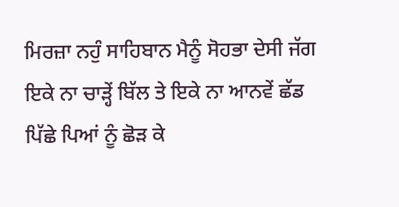ਮਿਰਜ਼ਾ ਨਹੁੰ ਸਾਹਿਬਾਨ ਮੈਨੂੰ ਸੋਹਭਾ ਦੇਸੀ ਜੱਗ
ਇਕੇ ਨਾ ਚਾੜ੍ਹੇਂ ਬਿੱਲ ਤੇ ਇਕੇ ਨਾ ਆਨਵੇਂ ਛੱਡ
ਪਿੱਛੇ ਪਿਆਂ ਨੂੰ ਛੋੜ ਕੇ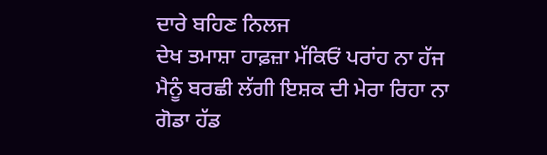ਦਾਰੇ ਬਹਿਣ ਨਿਲਜ
ਦੇਖ ਤਮਾਸ਼ਾ ਹਾਫ਼ਜ਼ਾ ਮੱਕਿਓਂ ਪਰਾਂਹ ਨਾ ਹੱਜ
ਮੈਨੂੰ ਬਰਛੀ ਲੱਗੀ ਇਸ਼ਕ ਦੀ ਮੇਰਾ ਰਿਹਾ ਨਾ ਗੋਡਾ ਹੱਡ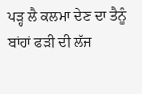ਪੜ੍ਹ ਲੈ ਕਲਮਾ ਦੇਣ ਦਾ ਤੈਨੂੰ ਬਾਂਹਾਂ ਫੜੀ ਦੀ ਲੱਜ